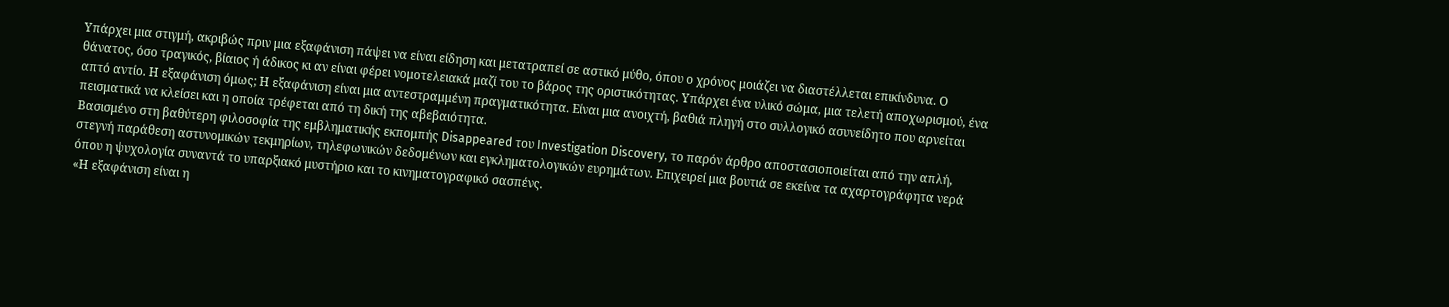Υπάρχει μια στιγμή, ακριβώς πριν μια εξαφάνιση πάψει να είναι είδηση και μετατραπεί σε αστικό μύθο, όπου ο χρόνος μοιάζει να διαστέλλεται επικίνδυνα. Ο θάνατος, όσο τραγικός, βίαιος ή άδικος κι αν είναι φέρει νομοτελειακά μαζί του το βάρος της οριστικότητας. Υπάρχει ένα υλικό σώμα, μια τελετή αποχωρισμού, ένα απτό αντίο. Η εξαφάνιση όμως; Η εξαφάνιση είναι μια αντεστραμμένη πραγματικότητα. Είναι μια ανοιχτή, βαθιά πληγή στο συλλογικό ασυνείδητο που αρνείται πεισματικά να κλείσει και η οποία τρέφεται από τη δική της αβεβαιότητα.
Βασισμένο στη βαθύτερη φιλοσοφία της εμβληματικής εκπομπής Disappeared του Investigation Discovery, το παρόν άρθρο αποστασιοποιείται από την απλή, στεγνή παράθεση αστυνομικών τεκμηρίων, τηλεφωνικών δεδομένων και εγκληματολογικών ευρημάτων. Επιχειρεί μια βουτιά σε εκείνα τα αχαρτογράφητα νερά όπου η ψυχολογία συναντά το υπαρξιακό μυστήριο και το κινηματογραφικό σασπένς.
«Η εξαφάνιση είναι η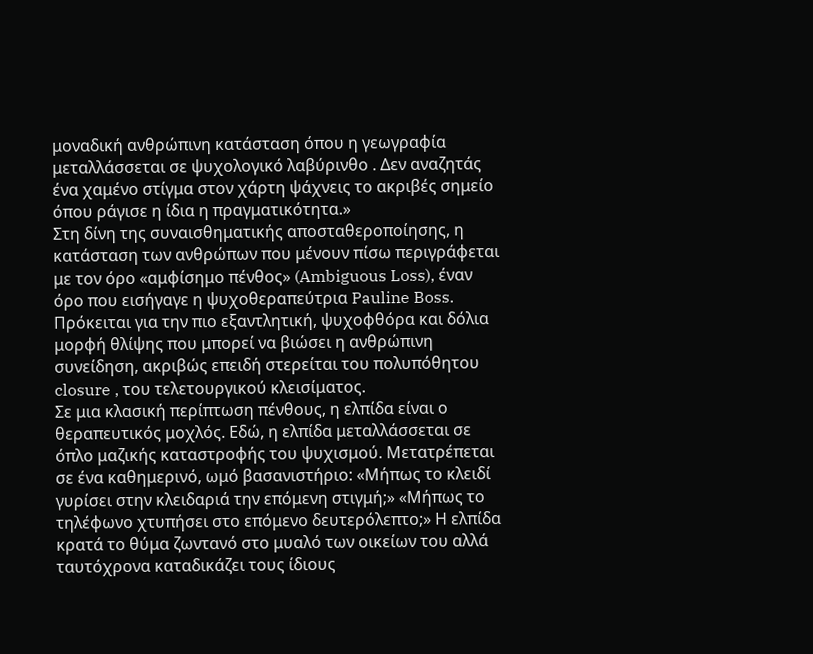μοναδική ανθρώπινη κατάσταση όπου η γεωγραφία μεταλλάσσεται σε ψυχολογικό λαβύρινθο . Δεν αναζητάς ένα χαμένο στίγμα στον χάρτη ψάχνεις το ακριβές σημείο όπου ράγισε η ίδια η πραγματικότητα.»
Στη δίνη της συναισθηματικής αποσταθεροποίησης, η κατάσταση των ανθρώπων που μένουν πίσω περιγράφεται με τον όρο «αμφίσημο πένθος» (Ambiguous Loss), έναν όρο που εισήγαγε η ψυχοθεραπεύτρια Pauline Boss. Πρόκειται για την πιο εξαντλητική, ψυχοφθόρα και δόλια μορφή θλίψης που μπορεί να βιώσει η ανθρώπινη συνείδηση, ακριβώς επειδή στερείται του πολυπόθητου closure , του τελετουργικού κλεισίματος.
Σε μια κλασική περίπτωση πένθους, η ελπίδα είναι ο θεραπευτικός μοχλός. Εδώ, η ελπίδα μεταλλάσσεται σε όπλο μαζικής καταστροφής του ψυχισμού. Μετατρέπεται σε ένα καθημερινό, ωμό βασανιστήριο: «Μήπως το κλειδί γυρίσει στην κλειδαριά την επόμενη στιγμή;» «Μήπως το τηλέφωνο χτυπήσει στο επόμενο δευτερόλεπτο;» Η ελπίδα κρατά το θύμα ζωντανό στο μυαλό των οικείων του αλλά ταυτόχρονα καταδικάζει τους ίδιους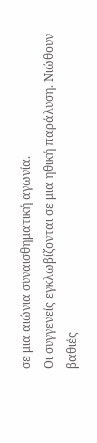σε μια αιώνια συναισθηματική αγωνία.
Οι συγγενείς εγκλωβίζονται σε μια ηθική παράλυση. Νιώθουν βαθιές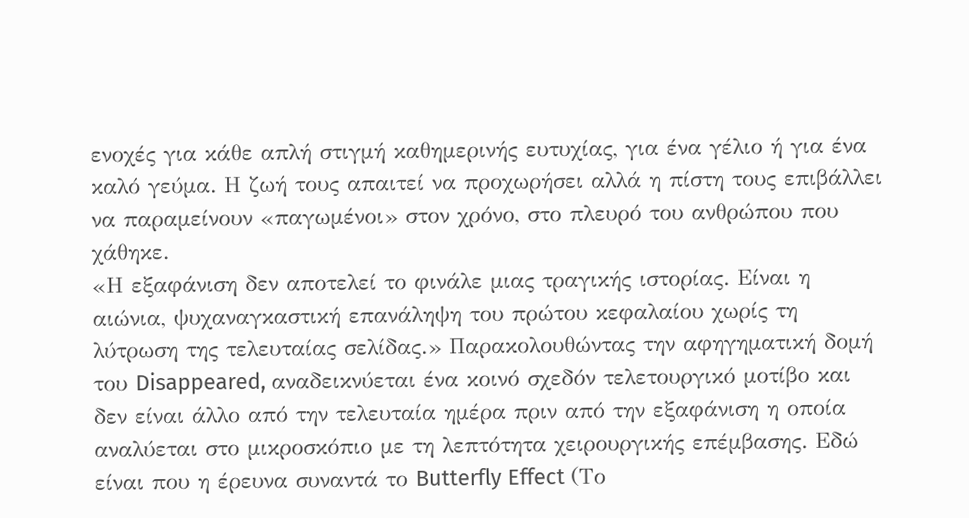ενοχές για κάθε απλή στιγμή καθημερινής ευτυχίας, για ένα γέλιο ή για ένα καλό γεύμα. Η ζωή τους απαιτεί να προχωρήσει αλλά η πίστη τους επιβάλλει να παραμείνουν «παγωμένοι» στον χρόνο, στο πλευρό του ανθρώπου που χάθηκε.
«Η εξαφάνιση δεν αποτελεί το φινάλε μιας τραγικής ιστορίας. Είναι η αιώνια, ψυχαναγκαστική επανάληψη του πρώτου κεφαλαίου χωρίς τη λύτρωση της τελευταίας σελίδας.» Παρακολουθώντας την αφηγηματική δομή του Disappeared, αναδεικνύεται ένα κοινό σχεδόν τελετουργικό μοτίβο και δεν είναι άλλο από την τελευταία ημέρα πριν από την εξαφάνιση η οποία αναλύεται στο μικροσκόπιο με τη λεπτότητα χειρουργικής επέμβασης. Εδώ είναι που η έρευνα συναντά το Butterfly Effect (Το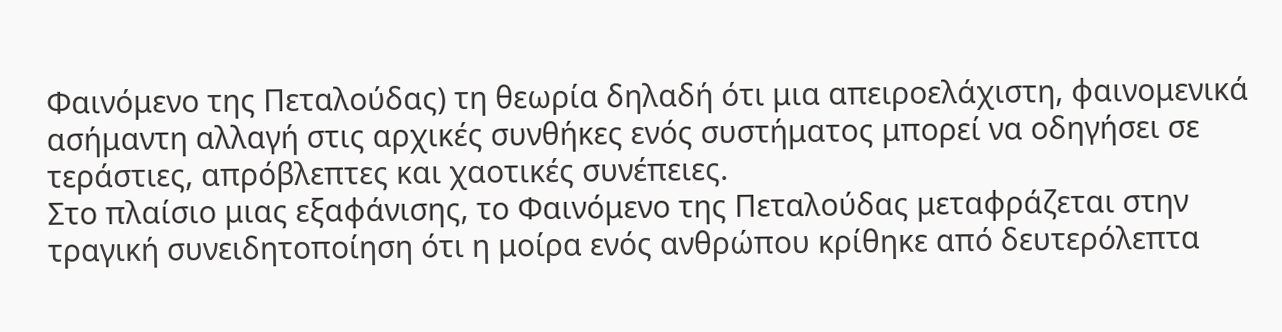Φαινόμενο της Πεταλούδας) τη θεωρία δηλαδή ότι μια απειροελάχιστη, φαινομενικά ασήμαντη αλλαγή στις αρχικές συνθήκες ενός συστήματος μπορεί να οδηγήσει σε τεράστιες, απρόβλεπτες και χαοτικές συνέπειες.
Στο πλαίσιο μιας εξαφάνισης, το Φαινόμενο της Πεταλούδας μεταφράζεται στην τραγική συνειδητοποίηση ότι η μοίρα ενός ανθρώπου κρίθηκε από δευτερόλεπτα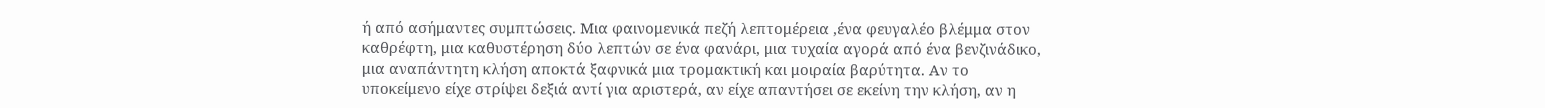ή από ασήμαντες συμπτώσεις. Μια φαινομενικά πεζή λεπτομέρεια ,ένα φευγαλέο βλέμμα στον καθρέφτη, μια καθυστέρηση δύο λεπτών σε ένα φανάρι, μια τυχαία αγορά από ένα βενζινάδικο, μια αναπάντητη κλήση αποκτά ξαφνικά μια τρομακτική και μοιραία βαρύτητα. Αν το υποκείμενο είχε στρίψει δεξιά αντί για αριστερά, αν είχε απαντήσει σε εκείνη την κλήση, αν η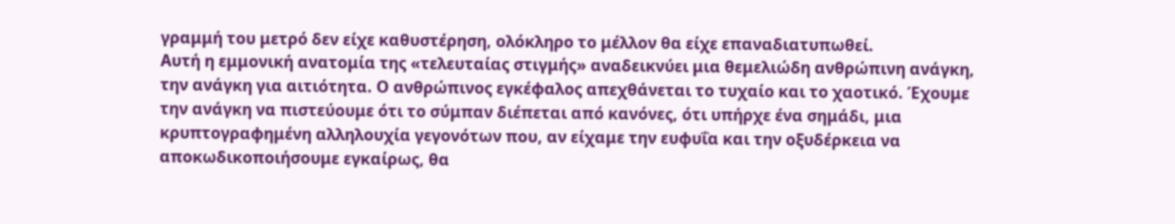γραμμή του μετρό δεν είχε καθυστέρηση, ολόκληρο το μέλλον θα είχε επαναδιατυπωθεί.
Αυτή η εμμονική ανατομία της «τελευταίας στιγμής» αναδεικνύει μια θεμελιώδη ανθρώπινη ανάγκη, την ανάγκη για αιτιότητα. Ο ανθρώπινος εγκέφαλος απεχθάνεται το τυχαίο και το χαοτικό. Έχουμε την ανάγκη να πιστεύουμε ότι το σύμπαν διέπεται από κανόνες, ότι υπήρχε ένα σημάδι, μια κρυπτογραφημένη αλληλουχία γεγονότων που, αν είχαμε την ευφυΐα και την οξυδέρκεια να αποκωδικοποιήσουμε εγκαίρως, θα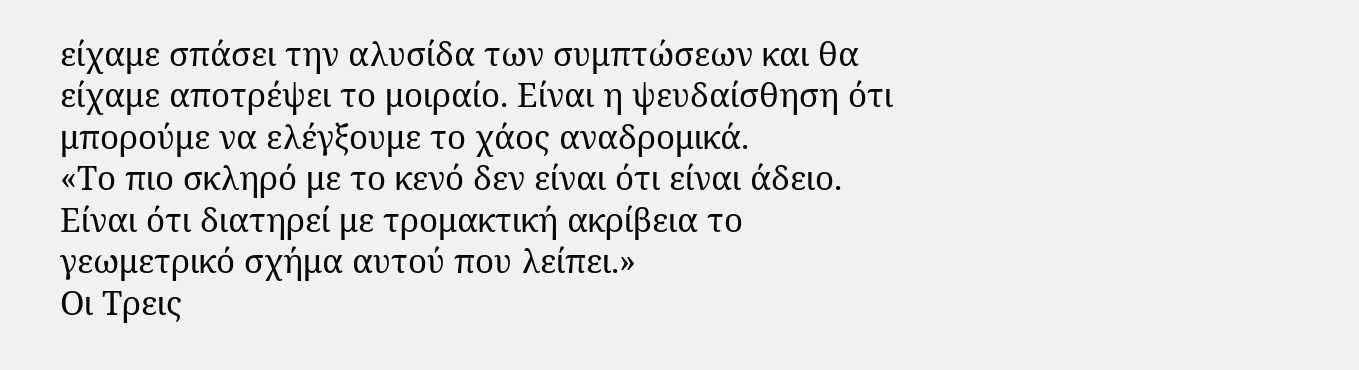είχαμε σπάσει την αλυσίδα των συμπτώσεων και θα είχαμε αποτρέψει το μοιραίο. Είναι η ψευδαίσθηση ότι μπορούμε να ελέγξουμε το χάος αναδρομικά.
«Το πιο σκληρό με το κενό δεν είναι ότι είναι άδειο. Είναι ότι διατηρεί με τρομακτική ακρίβεια το γεωμετρικό σχήμα αυτού που λείπει.»
Οι Τρεις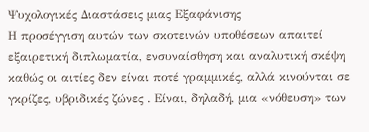Ψυχολογικές Διαστάσεις μιας Εξαφάνισης
Η προσέγγιση αυτών των σκοτεινών υποθέσεων απαιτεί εξαιρετική διπλωματία, ενσυναίσθηση και αναλυτική σκέψη καθώς οι αιτίες δεν είναι ποτέ γραμμικές, αλλά κινούνται σε γκρίζες, υβριδικές ζώνες . Είναι, δηλαδή, μια «νόθευση» των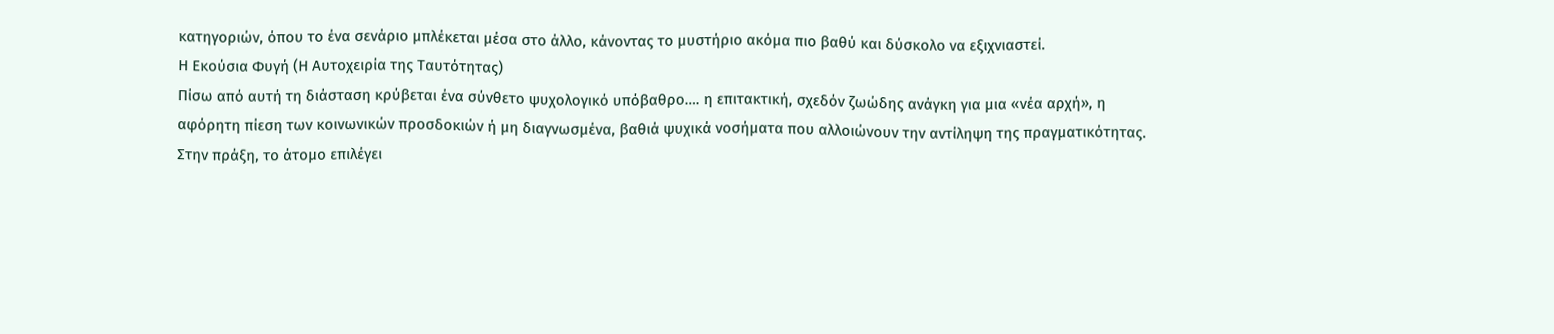κατηγοριών, όπου το ένα σενάριο μπλέκεται μέσα στο άλλο, κάνοντας το μυστήριο ακόμα πιο βαθύ και δύσκολο να εξιχνιαστεί.
Η Εκούσια Φυγή (Η Αυτοχειρία της Ταυτότητας)
Πίσω από αυτή τη διάσταση κρύβεται ένα σύνθετο ψυχολογικό υπόβαθρο…. η επιτακτική, σχεδόν ζωώδης ανάγκη για μια «νέα αρχή», η αφόρητη πίεση των κοινωνικών προσδοκιών ή μη διαγνωσμένα, βαθιά ψυχικά νοσήματα που αλλοιώνουν την αντίληψη της πραγματικότητας. Στην πράξη, το άτομο επιλέγει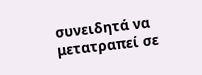συνειδητά να μετατραπεί σε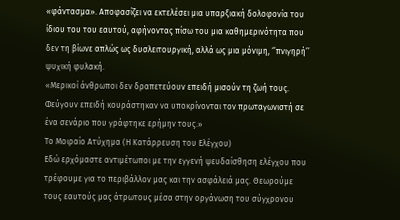«φάντασμα». Αποφασίζει να εκτελέσει μια υπαρξιακή δολοφονία του ίδιου του του εαυτού, αφήνοντας πίσω του μια καθημερινότητα που δεν τη βίωνε απλώς ως δυσλειτουργική, αλλά ως μια μόνιμη, ‘’πνιγηρή’’ ψυχική φυλακή.
«Μερικοί άνθρωποι δεν δραπετεύουν επειδή μισούν τη ζωή τους. Φεύγουν επειδή κουράστηκαν να υποκρίνονται τον πρωταγωνιστή σε ένα σενάριο που γράφτηκε ερήμην τους.»
Το Μοιραίο Ατύχημα (Η Κατάρρευση του Ελέγχου)
Εδώ ερχόμαστε αντιμέτωποι με την εγγενή ψευδαίσθηση ελέγχου που τρέφουμε για το περιβάλλον μας και την ασφάλειά μας. Θεωρούμε τους εαυτούς μας άτρωτους μέσα στην οργάνωση του σύγχρονου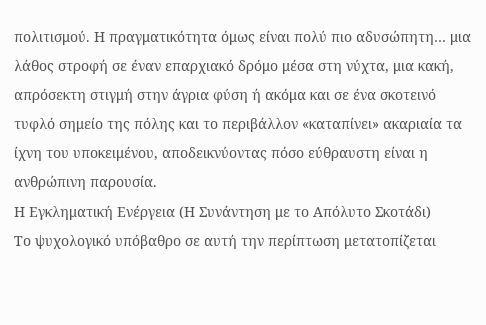πολιτισμού. Η πραγματικότητα όμως είναι πολύ πιο αδυσώπητη… μια λάθος στροφή σε έναν επαρχιακό δρόμο μέσα στη νύχτα, μια κακή, απρόσεκτη στιγμή στην άγρια φύση ή ακόμα και σε ένα σκοτεινό τυφλό σημείο της πόλης και το περιβάλλον «καταπίνει» ακαριαία τα ίχνη του υποκειμένου, αποδεικνύοντας πόσο εύθραυστη είναι η ανθρώπινη παρουσία.
Η Εγκληματική Ενέργεια (Η Συνάντηση με το Απόλυτο Σκοτάδι)
Το ψυχολογικό υπόβαθρο σε αυτή την περίπτωση μετατοπίζεται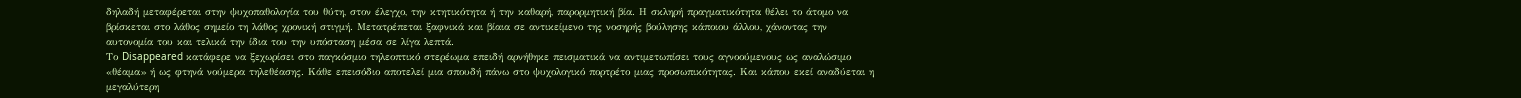δηλαδή μεταφέρεται στην ψυχοπαθολογία του θύτη, στον έλεγχο, την κτητικότητα ή την καθαρή, παρορμητική βία. Η σκληρή πραγματικότητα θέλει το άτομο να βρίσκεται στο λάθος σημείο τη λάθος χρονική στιγμή. Μετατρέπεται ξαφνικά και βίαια σε αντικείμενο της νοσηρής βούλησης κάποιου άλλου, χάνοντας την αυτονομία του και τελικά την ίδια του την υπόσταση μέσα σε λίγα λεπτά.
Το Disappeared κατάφερε να ξεχωρίσει στο παγκόσμιο τηλεοπτικό στερέωμα επειδή αρνήθηκε πεισματικά να αντιμετωπίσει τους αγνοούμενους ως αναλώσιμο «θέαμα» ή ως φτηνά νούμερα τηλεθέασης. Κάθε επεισόδιο αποτελεί μια σπουδή πάνω στο ψυχολογικό πορτρέτο μιας προσωπικότητας. Και κάπου εκεί αναδύεται η μεγαλύτερη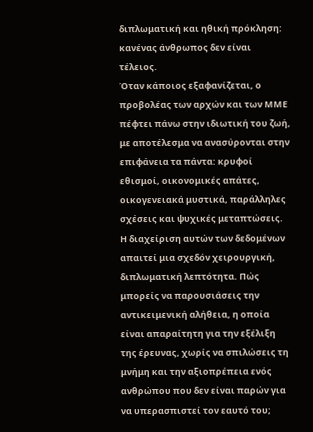διπλωματική και ηθική πρόκληση: κανένας άνθρωπος δεν είναι τέλειος.
Όταν κάποιος εξαφανίζεται, ο προβολέας των αρχών και των ΜΜΕ πέφτει πάνω στην ιδιωτική του ζωή, με αποτέλεσμα να ανασύρονται στην επιφάνεια τα πάντα: κρυφοί εθισμοί, οικονομικές απάτες, οικογενειακά μυστικά, παράλληλες σχέσεις και ψυχικές μεταπτώσεις. Η διαχείριση αυτών των δεδομένων απαιτεί μια σχεδόν χειρουργική, διπλωματική λεπτότητα. Πώς μπορείς να παρουσιάσεις την αντικειμενική αλήθεια, η οποία είναι απαραίτητη για την εξέλιξη της έρευνας, χωρίς να σπιλώσεις τη μνήμη και την αξιοπρέπεια ενός ανθρώπου που δεν είναι παρών για να υπερασπιστεί τον εαυτό του;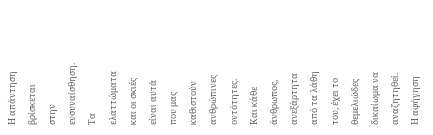Η απάντηση βρίσκεται στην ενσυναίσθηση. Τα ελαττώματα και οι σκιές είναι αυτά που μας καθιστούν ανθρώπινες οντότητες. Και κάθε άνθρωπος, ανεξάρτητα από τα λάθη του, έχει το θεμελιώδες δικαίωμα να αναζητηθεί.
Η αφήγηση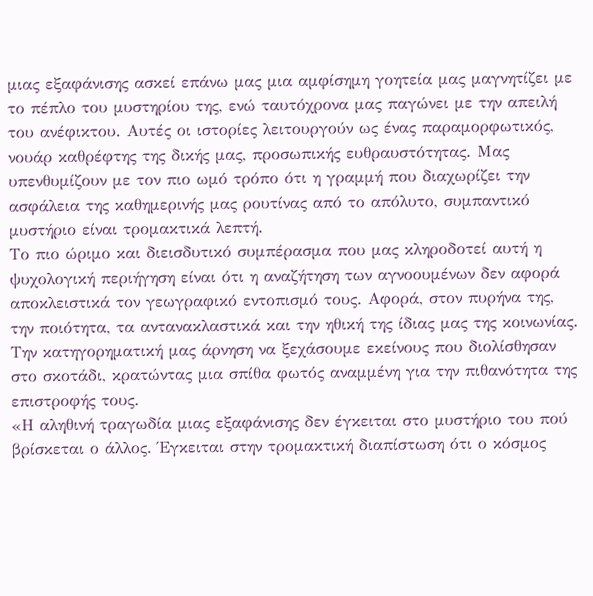μιας εξαφάνισης ασκεί επάνω μας μια αμφίσημη γοητεία μας μαγνητίζει με το πέπλο του μυστηρίου της, ενώ ταυτόχρονα μας παγώνει με την απειλή του ανέφικτου. Αυτές οι ιστορίες λειτουργούν ως ένας παραμορφωτικός, νουάρ καθρέφτης της δικής μας, προσωπικής ευθραυστότητας. Μας υπενθυμίζουν με τον πιο ωμό τρόπο ότι η γραμμή που διαχωρίζει την ασφάλεια της καθημερινής μας ρουτίνας από το απόλυτο, συμπαντικό μυστήριο είναι τρομακτικά λεπτή.
Το πιο ώριμο και διεισδυτικό συμπέρασμα που μας κληροδοτεί αυτή η ψυχολογική περιήγηση είναι ότι η αναζήτηση των αγνοουμένων δεν αφορά αποκλειστικά τον γεωγραφικό εντοπισμό τους. Αφορά, στον πυρήνα της, την ποιότητα, τα αντανακλαστικά και την ηθική της ίδιας μας της κοινωνίας. Την κατηγορηματική μας άρνηση να ξεχάσουμε εκείνους που διολίσθησαν στο σκοτάδι, κρατώντας μια σπίθα φωτός αναμμένη για την πιθανότητα της επιστροφής τους.
«Η αληθινή τραγωδία μιας εξαφάνισης δεν έγκειται στο μυστήριο του πού βρίσκεται ο άλλος. Έγκειται στην τρομακτική διαπίστωση ότι ο κόσμος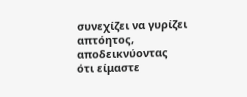συνεχίζει να γυρίζει απτόητος, αποδεικνύοντας ότι είμαστε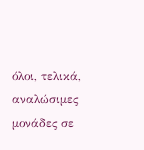όλοι, τελικά, αναλώσιμες μονάδες σε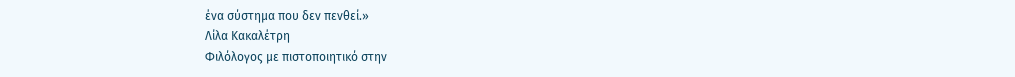ένα σύστημα που δεν πενθεί.»
Λίλα Κακαλέτρη
Φιλόλογος με πιστοποιητικό στην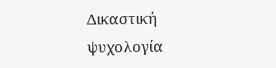Δικαστική ψυχολογία